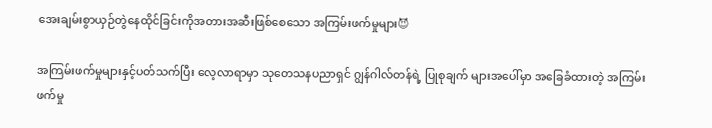အေးချမ်းစွာယှဉ်တွဲနေထိုင်ခြင်းကိုအတားအဆီးဖြစ်စေသော အကြမ်းဖက်မှုများ😈

အကြမ်းဖက်မှုများနှင့်ပတ်သက်ပြီး လေ့လာရာမှာ သုတေသနပညာရှင် ဂျွန်ဂါလ်တန်ရဲ့ ပြုစုချက် များအပေါ်မှာ အခြေခံထားတဲ့ အကြမ်းဖက်မှု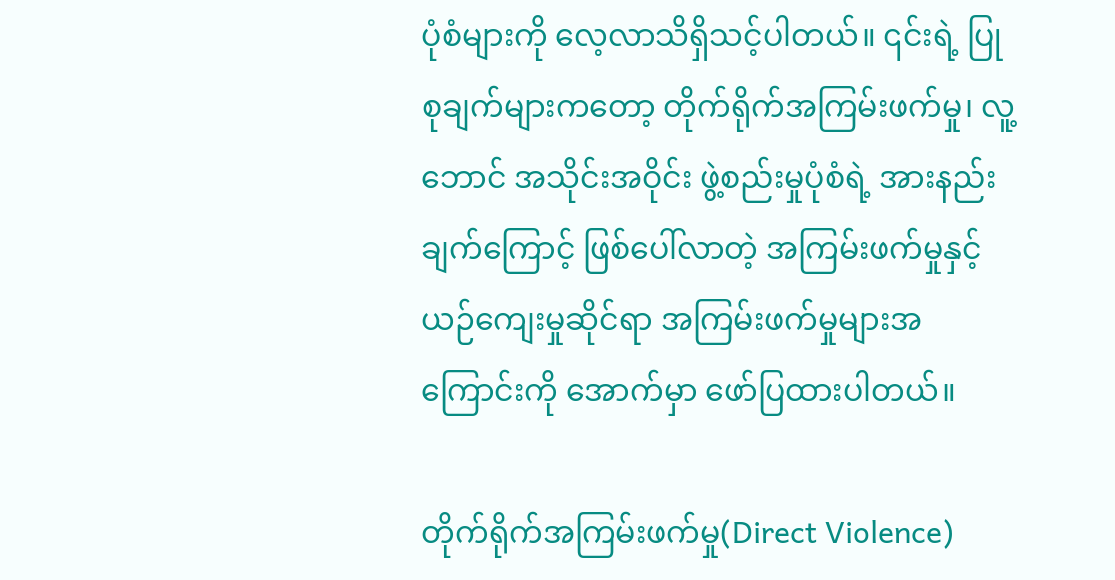ပုံစံများကို လေ့လာသိရှိသင့်ပါတယ်။ ၎င်းရဲ့ ပြုစုချက်များကတော့ တိုက်ရိုက်အကြမ်းဖက်မှု၊ လူ့ဘောင် အသိုင်းအဝိုင်း ဖွဲ့စည်းမှုပုံစံရဲ့ အားနည်းချက်ကြောင့် ဖြစ်ပေါ်လာတဲ့ အကြမ်းဖက်မှုနှင့် ယဉ်ကျေးမှုဆိုင်ရာ အကြမ်းဖက်မှုများအကြောင်းကို အောက်မှာ ဖော်ပြထားပါတယ်။

တိုက်ရိုက်အကြမ်းဖက်မှု(Direct Violence)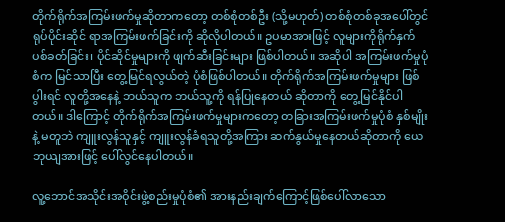တိုက်ရိုက်အကြမ်းဖက်မှုဆိုတာကတော့ တစ်စုံတစ်ဦး (သို့မဟုတ်) တစ်စုံတစ်ခုအပေါ်တွင် ရုပ်ပိုင်းဆိုင် ရာအကြမ်းဖက်ခြင်းကို ဆိုလိုပါတယ်။ ဥပမာအားဖြင့် လူများကိုရိုက်နှက် ပစ်ခတ်ခြင်း၊ ပိုင်ဆိုင်မှုများကို ဖျက်ဆီးခြင်းများ ဖြစ်ပါတယ်။ အဆိုပါ အကြမ်းဖက်မှုပုံစံက မြင်သာပြီး တွေ့မြင်ရလွယ်တဲ့ ပုံစံဖြစ်ပါတယ်။ တိုက်ရိုက်အကြမ်းဖက်မှုများ ဖြစ်ပွါးရင် လူတို့အနေနဲ့ ဘယ်သူက ဘယ်သူ့ကို ရန်ပြုနေတယ် ဆိုတာကို တွေ့မြင်နိုင်ပါတယ်။ ဒါကြောင့် တိုက်ရိုက်အကြမ်းဖက်မှုများကတော့ တခြားအကြမ်းဖက်မှုပုံစံ နှစ်မျိုးနဲ့ မတူဘဲ ကျူးလွန်သူနှင့် ကျူးလွန်ခံရသူတို့အကြား ဆက်နွယ်မှုနေတယ်ဆိုတာကို ယေဘုယျအားဖြင့် ပေါ်လွင်နေပါတယ်။

လူ့ဘောင်အသိုင်းအဝိုင်းဖွဲ့စည်းမှုပုံစံ၏ အားနည်းချက်ကြောင့်ဖြစ်ပေါ်လာသော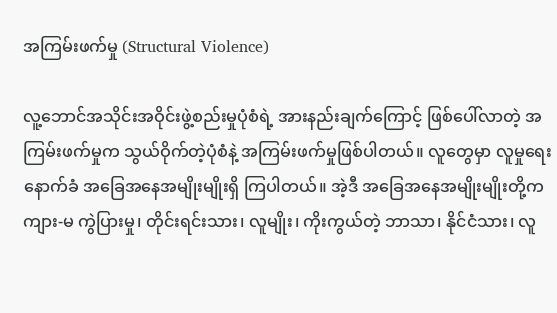အကြမ်းဖက်မှု (Structural Violence)

လူ့ဘောင်အသိုင်းအဝိုင်းဖွဲ့စည်းမှုပုံစံရဲ့ အားနည်းချက်ကြောင့် ဖြစ်ပေါ်လာတဲ့ အကြမ်းဖက်မှုက သွယ်ဝိုက်တဲ့ပုံစံနဲ့ အကြမ်းဖက်မှုဖြစ်ပါတယ်။ လူတွေမှာ လူမှုရေးနောက်ခံ အခြေအနေအမျိုးမျိုးရှိ ကြပါတယ်။ အဲ့ဒီ အခြေအနေအမျိုးမျိုးတို့က ကျား-မ ကွဲပြားမှု၊ တိုင်းရင်းသား၊ လူမျိုး၊ ကိုးကွယ်တဲ့ ဘာသာ၊ နိုင်ငံသား၊ လူ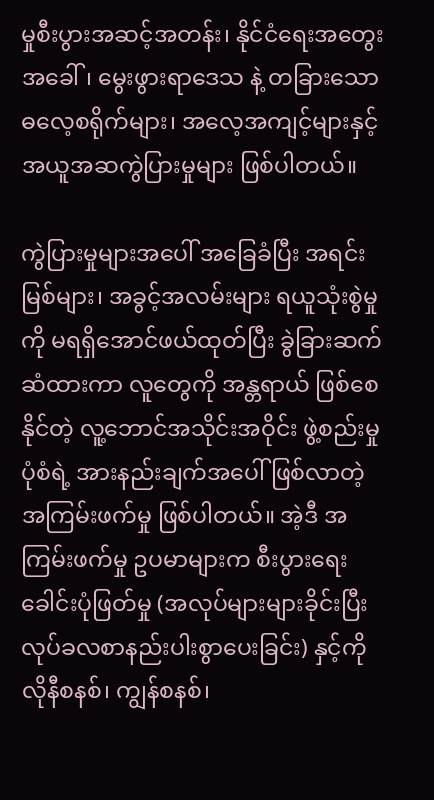မှုစီးပွားအဆင့်အတန်း၊ နိုင်ငံရေးအတွေးအခေါ်၊ မွေးဖွားရာဒေသ နဲ့ တခြားသော ဓလေ့စရိုက်များ၊ အလေ့အကျင့်များနှင့် အယူအဆကွဲပြားမှုများ ဖြစ်ပါတယ်။

ကွဲပြားမှုများအပေါ် အခြေခံပြီး အရင်းမြစ်များ၊ အခွင့်အလမ်းများ ရယူသုံးစွဲမှုကို မရရှိအောင်ဖယ်ထုတ်ပြီး ခွဲခြားဆက်ဆံထားကာ လူတွေကို အန္တရာယ် ဖြစ်စေနိုင်တဲ့ လူ့ဘောင်အသိုင်းအဝိုင်း ဖွဲ့စည်းမှုပုံစံရဲ့ အားနည်းချက်အပေါ် ဖြစ်လာတဲ့ အကြမ်းဖက်မှု ဖြစ်ပါတယ်။ အဲ့ဒီ အကြမ်းဖက်မှု ဥပမာများက စီးပွားရေးခေါင်းပုံဖြတ်မှု (အလုပ်များများခိုင်းပြီး လုပ်ခလစာနည်းပါးစွာပေးခြင်း) နှင့်ကိုလိုနီစနစ်၊ ကျွန်စနစ်၊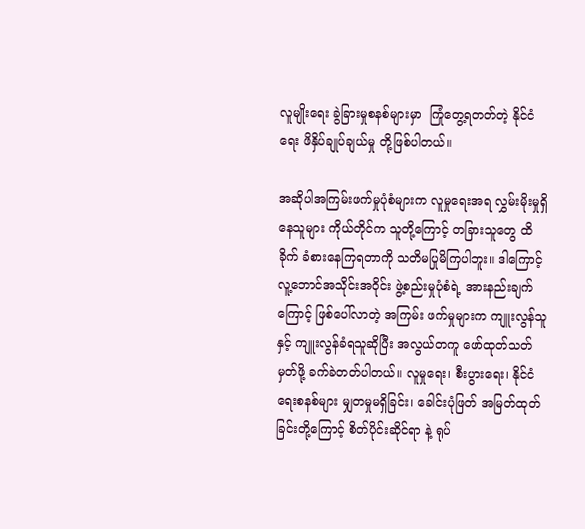လူမျိုးရေး ခွဲခြားမှုစနစ်များမှာ  ကြုံတွေ့ရတတ်တဲ့ နိုင်ငံရေး ဖိနှိပ်ချုပ်ချယ်မှု တို့ဖြစ်ပါတယ်။

အဆိုပါအကြမ်းဖက်မှုပုံစံများက လူမှုရေးအရ လွှမ်းမိုးမှုရှိနေသူများ ကိုယ်တိုင်က သူတို့ကြောင့် တခြားသူတွေ ထိခိုက် ခံစားနေကြရတာကို သတိမပြုမိကြပါဘူး။ ဒါကြောင့် လူ့ဘောင်အသိုင်းအဝိုင်း ဖွဲ့စည်းမှုပုံစံရဲ့ အားနည်းချက်ကြောင့် ဖြစ်ပေါ်လာတဲ့ အကြမ်း ဖက်မှုများက ကျူးလွန်သူနှင့် ကျူးလွန်ခံရသူဆိုပြီး အလွယ်တကူ ဖော်ထုတ်သတ်မှတ်ဖို့ ခက်ခဲတတ်ပါတယ်။ လူမှုရေး၊ စီးပွားရေး၊ နိုင်ငံရေးစနစ်များ မျှတမှုမရှိခြင်း၊ ခေါင်းပုံဖြတ် အမြတ်ထုတ်ခြင်းတို့ကြောင့် စိတ်ပိုင်းဆိုင်ရာ နဲ့ ရုပ်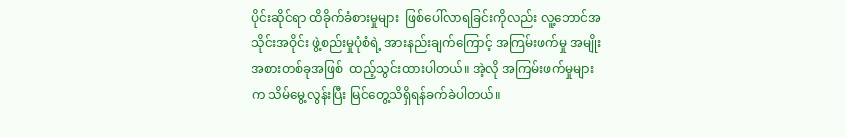ပိုင်းဆိုင်ရာ ထိခိုက်ခံစားမှုများ  ဖြစ်ပေါ်လာရခြင်းကိုလည်း လူ့ဘောင်အသိုင်းအဝိုင်း ဖွဲ့စည်းမှုပုံစံရဲ့ အားနည်းချက်ကြောင့် အကြမ်းဖက်မှု အမျိုးအစားတစ်ခုအဖြစ်  ထည့်သွင်းထားပါတယ်။ အဲ့လို အကြမ်းဖက်မှုများက သိမ်မွေ့လွန်းပြီး မြင်တွေ့သိရှိရန်ခက်ခဲပါတယ်။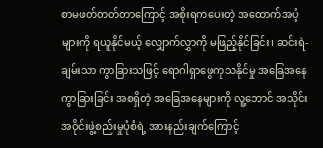စာမဖတ်တတ်တာကြောင့် အစိုးရကပေးတဲ့ အထောက်အပံ့များကို ရယူနိုင်မယ့် လျှောက်လွှာကို မဖြည့်နိုင်ခြင်း၊ ဆင်းရဲ-ချမ်းသာ ကွာခြားသဖြင့် ရောဂါရှာဖွေကုသနိုင်မှု အခြေအနေကွာခြားခြင်း အစရှိတဲ့ အခြေအနေများကို လူ့ဘောင် အသိုင်းအဝိုင်းဖွဲ့စည်းမှုပုံစံရဲ့ အားနည်းချက်ကြောင့်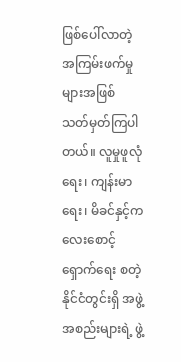ဖြစ်ပေါ်လာတဲ့ အကြမ်းဖက်မှုများအဖြစ် သတ်မှတ်ကြပါတယ်။ လူမှုဖူလုံရေး၊ ကျန်းမာရေး၊ မိခင်နှင့်ကလေးစောင့်ရှောက်ရေး စတဲ့ နိုင်ငံတွင်းရှိ အဖွဲ့အစည်းများရဲ့ ဖွဲ့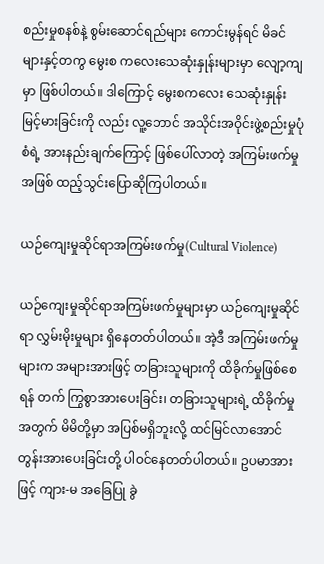စည်းမှုစနစ်နဲ့ စွမ်းဆောင်ရည်များ ကောင်းမွန်ရင် မိခင်များနှင့်တကွ မွေးစ ကလေးသေဆုံးနှုန်းများမှာ လျော့ကျမှာ ဖြစ်ပါတယ်။ ဒါကြောင့် မွေးစကလေး သေဆုံးနှုန်းမြင့်မားခြင်းကို လည်း လူ့ဘောင် အသိုင်းအဝိုင်းဖွဲ့စည်းမှုပုံစံရဲ့ အားနည်းချက်ကြောင့် ဖြစ်ပေါ်လာတဲ့ အကြမ်းဖက်မှုအဖြစ် ထည့်သွင်းပြောဆိုကြပါတယ်။

ယဉ်ကျေးမှုဆိုင်ရာအကြမ်းဖက်မှု(Cultural Violence)

ယဉ်ကျေးမှုဆိုင်ရာအကြမ်းဖက်မှုများမှာ ယဉ်ကျေးမှုဆိုင်ရာ လွှမ်းမိုးမှုများ ရှိနေတတ်ပါတယ်။ အဲ့ဒီ အကြမ်းဖက်မှုများက အများအားဖြင့် တခြားသူများကို ထိခိုက်မှုဖြစ်စေရန် တက် ကြွစွာအားပေးခြင်း၊ တခြားသူများရဲ့ ထိခိုက်မှုအတွက် မိမိတို့မှာ အပြစ်မရှိဘူးလို့ ထင်မြင်လာအောင် တွန်းအားပေးခြင်းတို့ ပါဝင်နေတတ်ပါတယ်။ ဥပမာအားဖြင့် ကျား-မ အခြေပြု ခွဲ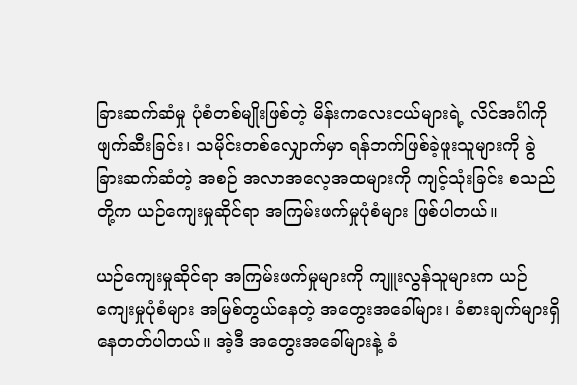ခြားဆက်ဆံမှု ပုံစံတစ်မျိုးဖြစ်တဲ့ မိန်းကလေးငယ်များရဲ့ လိင်အင်္ဂါကို ဖျက်ဆီးခြင်း၊ သမိုင်းတစ်လျှောက်မှာ ရန်ဘက်ဖြစ်ခဲ့ဖူးသူများကို ခွဲခြားဆက်ဆံတဲ့ အစဉ် အလာအလေ့အထများကို ကျင့်သုံးခြင်း စသည်တို့က ယဉ်ကျေးမှုဆိုင်ရာ အကြမ်းဖက်မှုပုံစံများ ဖြစ်ပါတယ်။

ယဉ်ကျေးမှုဆိုင်ရာ အကြမ်းဖက်မှုများကို ကျူးလွန်သူများက ယဉ်ကျေးမှုပုံစံများ အမြစ်တွယ်နေတဲ့ အတွေးအခေါ်များ၊ ခံစားချက်များရှိနေတတ်ပါတယ်။ အဲ့ဒီ အတွေးအခေါ်များနဲ့ ခံ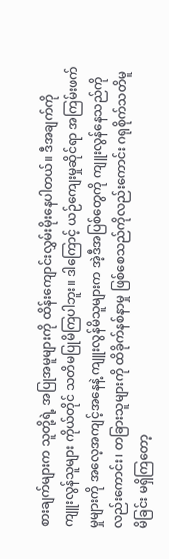စားချက်များက သူတို့ရဲ့ အပြုအမူများကို ထိန်းကျောင်းလွှမ်းမိုးနေပါတယ်။ ဒီအချက်ကို ကျူးလွန်သူများ ကိုယ်တိုင် သတိမပြုမိကြပါဘူး။ ဒါကြောင့် ယဉ်ကျေးမှုဆိုင်ရာ အကြမ်းဖက်မှုများကို အလေ့အကျင့်အနေနဲ့ ကျူးလွန်မိသူများက အဲ့ဒီအပြစ်တွေကို ကျူးလွန်နေသည်ကိုလည်းကောင်း၊ တခြားသူများကို ထိခိုက်နစ်နာမှု ဖြစ်စေသည်ကိုလည်းကောင်း ဂရုစိုက်သတိမူမိခြင်း မရှိကြတော့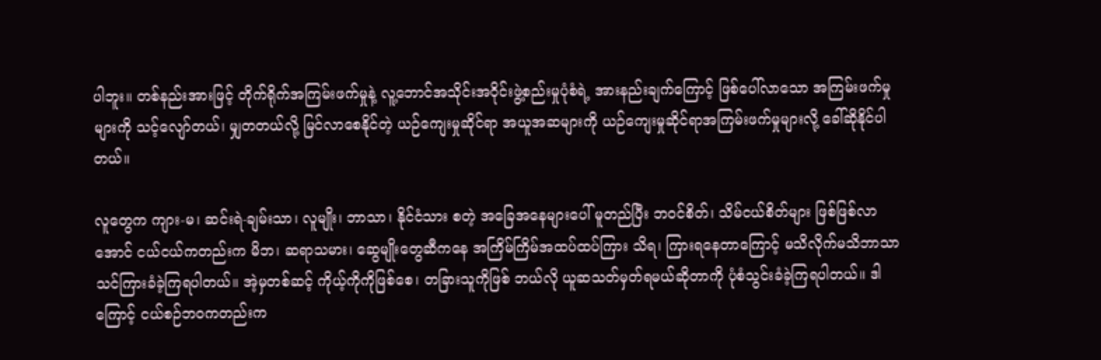ပါဘူး။ တစ်နည်းအားဖြင့် တိုက်ရိုက်အကြမ်းဖက်မှုနဲ့ လူ့ဘောင်အသိုင်းအဝိုင်းဖွဲ့စည်းမှုပုံစံရဲ့ အားနည်းချက်ကြောင့် ဖြစ်ပေါ်လာသော အကြမ်းဖက်မှုများကို သင့်လျော်တယ်၊ မျှတတယ်လို့ မြင်လာစေနိုင်တဲ့ ယဉ်ကျေးမှုဆိုင်ရာ အယူအဆများကို ယဉ်ကျေးမှုဆိုင်ရာအကြမ်းဖက်မှုများလို့ ခေါ်ဆိုနိုင်ပါတယ်။

လူတွေက ကျား-မ၊ ဆင်းရဲ-ချမ်းသာ၊ လူမျိုး၊ ဘာသာ၊ နိုင်ငံသား စတဲ့ အခြေအနေများပေါ် မူတည်ပြီး ဘဝင်စိတ်၊ သိမ်ငယ်စိတ်များ ဖြစ်ဖြစ်လာအောင် ငယ်ငယ်ကတည်းက မိဘ၊ ဆရာသမား၊ ဆွေမျိုးတွေဆီကနေ အကြိမ်ကြိမ်အထပ်ထပ်ကြား သိရ၊ ကြားရနေတာကြောင့် မသိလိုက်မသိဘာသာ သင်ကြားခံခဲ့ကြရပါတယ်။ အဲ့မှတစ်ဆင့် ကိုယ့်ကိုကိုဖြစ်စေ၊ တခြားသူကိုဖြစ် ဘယ်လို ယူဆသတ်မှတ်ရမယ်ဆိုတာကို ပုံစံသွင်းခံခဲ့ကြရပါတယ်။ ဒါကြောင့် ငယ်စဉ်ဘဝကတည်းက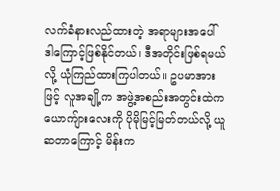လက်ခံနားလည်ထားတဲ့ အရာများအပေါ် ဒါကြောင့်ဖြစ်နိုင်တယ်၊ ဒီအတိုင်းဖြစ်ရမယ်လို့ ယုံကြည်ထားကြပါတယ်။ ဥပမာအားဖြင့် လူအချို့က အဖွဲ့အစည်းအတွင်းထဲက ယောကျ်ားလေးကို ပိုမိုမြင့်မြတ်တယ်လို့ ယူဆတာကြောင့် မိန်းက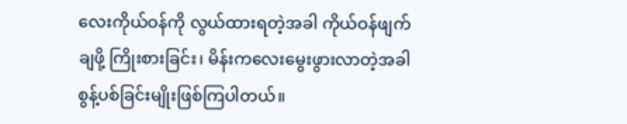လေးကိုယ်ဝန်ကို လွယ်ထားရတဲ့အခါ ကိုယ်ဝန်ဖျက်ချဖို့ ကြိုးစားခြင်း၊ မိန်းကလေးမွေးဖွားလာတဲ့အခါ စွန့်ပစ်ခြင်းမျိုးဖြစ်ကြပါတယ်။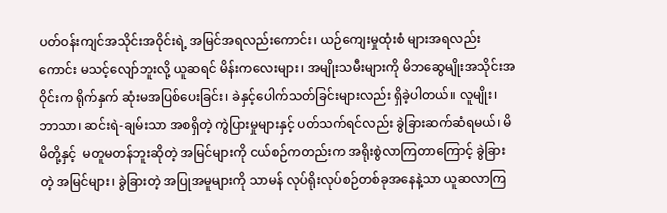ပတ်ဝန်းကျင်အသိုင်းအဝိုင်းရဲ့ အမြင်အရလည်းကောင်း၊ ယဉ်ကျေးမှုထုံးစံ များအရလည်းကောင်း မသင့်လျော်ဘူးလို့ ယူဆရင် မိန်းကလေးများ၊ အမျိုးသမီးများကို မိဘဆွေမျိုးအသိုင်းအဝိုင်းက ရိုက်နှက် ဆုံးမအပြစ်ပေးခြင်း၊ ခဲနှင့်ပေါက်သတ်ခြင်းများလည်း ရှိခဲ့ပါတယ်။ လူမျိုး၊ ဘာသာ၊ ဆင်းရဲ-ချမ်းသာ အစရှိတဲ့ ကွဲပြားမှုများနှင့် ပတ်သက်ရင်လည်း ခွဲခြားဆက်ဆံရမယ်၊ မိမိတို့နှင့်  မတူမတန်ဘူးဆိုတဲ့ အမြင်များကို ငယ်စဉ်ကတည်းက အရိုးစွဲလာကြတာကြောင့် ခွဲခြားတဲ့ အမြင်များ၊ ခွဲခြားတဲ့ အပြုအမူများကို သာမန် လုပ်ရိုးလုပ်စဉ်တစ်ခုအနေနဲ့သာ ယူဆလာကြ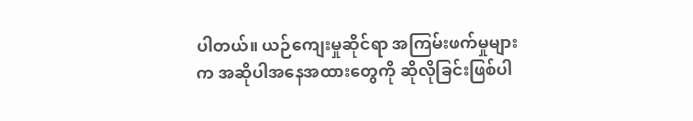ပါတယ်။ ယဉ်ကျေးမှုဆိုင်ရာ အကြမ်းဖက်မှုများက အဆိုပါအနေအထားတွေကို ဆိုလိုခြင်းဖြစ်ပါ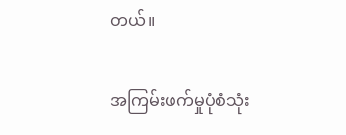တယ်။

အကြမ်းဖက်မှုပုံစံသုံး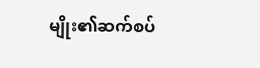မျိုး၏ဆက်စပ်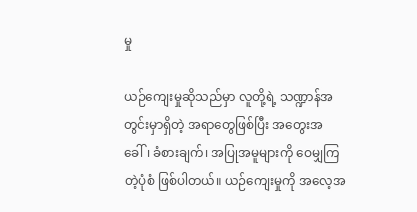မှု

ယဉ်ကျေးမှုဆိုသည်မှာ လူတို့ရဲ့ သဏ္ဍာန်အတွင်းမှာရှိတဲ့ အရာတွေဖြစ်ပြီး အတွေးအခေါ်၊ ခံစားချက်၊ အပြုအမူများကို ဝေမျှကြတဲ့ပုံစံ ဖြစ်ပါတယ်။ ယဉ်ကျေးမှုကို အလေ့အ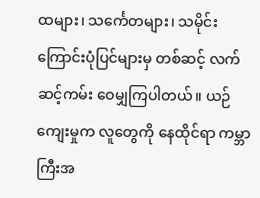ထများ၊ သင်္ကေတများ၊ သမိုင်းကြောင်းပုံပြင်များမှ တစ်ဆင့် လက်ဆင့်ကမ်း ဝေမျှကြပါတယ်။ ယဉ်ကျေးမှုက လူတွေကို နေထိုင်ရာ ကမ္ဘာကြီးအ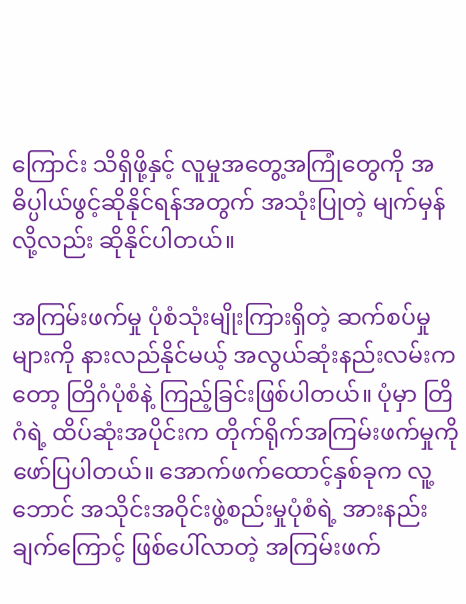ကြောင်း သိရှိဖို့နှင့် လူမှုအတွေ့အကြုံတွေကို အဓိပ္ပါယ်ဖွင့်ဆိုနိုင်ရန်အတွက် အသုံးပြုတဲ့ မျက်မှန်လို့လည်း ဆိုနိုင်ပါတယ်။

အကြမ်းဖက်မှု ပုံစံသုံးမျိုးကြားရှိတဲ့ ဆက်စပ်မှုများကို နားလည်နိုင်မယ့် အလွယ်ဆုံးနည်းလမ်းကတော့ တြိဂံပုံစံနဲ့ ကြည့်ခြင်းဖြစ်ပါတယ်။ ပုံမှာ တြိဂံရဲ့ ထိပ်ဆုံးအပိုင်းက တိုက်ရိုက်အကြမ်းဖက်မှုကို ဖော်ပြပါတယ်။ အောက်ဖက်ထောင့်နှစ်ခုက လူ့ဘောင် အသိုင်းအဝိုင်းဖွဲ့စည်းမှုပုံစံရဲ့ အားနည်းချက်ကြောင့် ဖြစ်ပေါ်လာတဲ့ အကြမ်းဖက်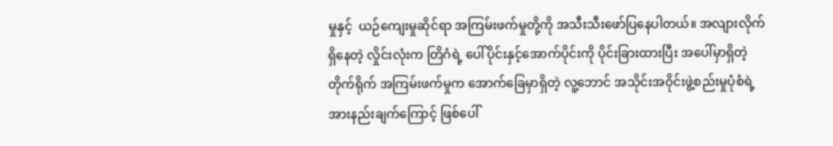မှုနှင့်  ယဉ်ကျေးမှုဆိုင်ရာ အကြမ်းဖက်မှုတို့ကို အသီးသီးဖော်ပြနေပါတယ်။ အလျားလိုက်ရှိနေတဲ့ လှိုင်းလုံးက တြိဂံရဲ့ ပေါ်ပိုင်းနှင့်အောက်ပိုင်းကို ပိုင်းခြားထားပြီး အပေါ်မှာရှိတဲ့ တိုက်ရိုက် အကြမ်းဖက်မှုက အောက်ခြေမှာရှိတဲ့ လူ့ဘောင် အသိုင်းအဝိုင်းဖွဲ့စည်းမှုပုံစံရဲ့ အားနည်းချက်ကြောင့် ဖြစ်ပေါ်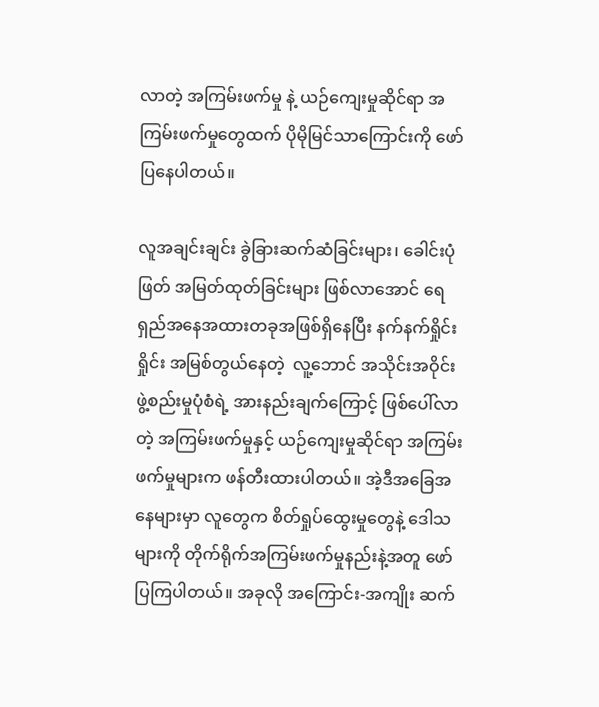လာတဲ့ အကြမ်းဖက်မှု နဲ့ ယဉ်ကျေးမှုဆိုင်ရာ အကြမ်းဖက်မှုတွေထက် ပိုမိုမြင်သာကြောင်းကို ဖော်ပြနေပါတယ်။

လူအချင်းချင်း ခွဲခြားဆက်ဆံခြင်းများ၊ ခေါင်းပုံဖြတ် အမြတ်ထုတ်ခြင်းများ ဖြစ်လာအောင် ရေရှည်အနေအထားတခုအဖြစ်ရှိနေပြီး နက်နက်ရှိုင်းရှိုင်း အမြစ်တွယ်နေတဲ့  လူ့ဘောင် အသိုင်းအဝိုင်းဖွဲ့စည်းမှုပုံစံရဲ့ အားနည်းချက်ကြောင့် ဖြစ်ပေါ်လာတဲ့ အကြမ်းဖက်မှုနှင့် ယဉ်ကျေးမှုဆိုင်ရာ အကြမ်းဖက်မှုများက ဖန်တီးထားပါတယ်။ အဲ့ဒီအခြေအနေများမှာ လူတွေက စိတ်ရှုပ်ထွေးမှုတွေနဲ့ ဒေါသများကို တိုက်ရိုက်အကြမ်းဖက်မှုနည်းနဲ့အတူ ဖော်ပြကြပါတယ်။ အခုလို အကြောင်း-အကျိုး ဆက်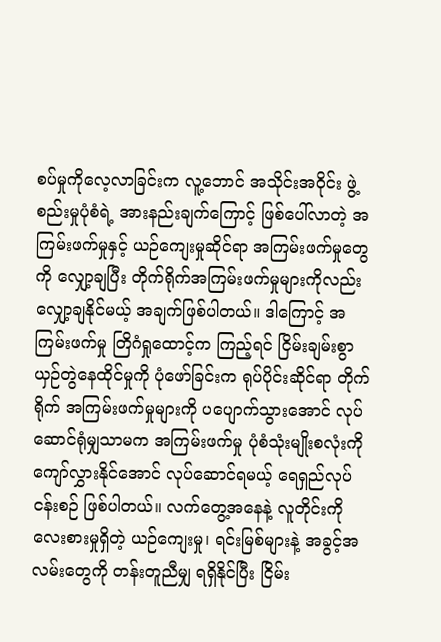စပ်မှုကိုလေ့လာခြင်းက လူ့ဘောင် အသိုင်းအဝိုင်း ဖွဲ့စည်းမှုပုံစံရဲ့ အားနည်းချက်ကြောင့် ဖြစ်ပေါ်လာတဲ့ အကြမ်းဖက်မှုနှင့် ယဉ်ကျေးမှုဆိုင်ရာ အကြမ်းဖက်မှုတွေကို လျှော့ချပြီး တိုက်ရိုက်အကြမ်းဖက်မှုများကိုလည်း လျှော့ချနိုင်မယ့် အချက်ဖြစ်ပါတယ်။ ဒါကြောင့် အကြမ်းဖက်မှု တြိဂံရှုထောင့်က ကြည့်ရင် ငြိမ်းချမ်းစွာယှဉ်တွဲနေထိုင်မှုကို ပုံဖော်ခြင်းက ရုပ်ပိုင်းဆိုင်ရာ တိုက်ရိုက် အကြမ်းဖက်မှုများကို ပပျောက်သွားအောင် လုပ်ဆောင်ရုံမျှသာမက အကြမ်းဖက်မှု ပုံစံသုံးမျိုးစလုံးကို ကျော်လွှားနိုင်အောင် လုပ်ဆောင်ရမယ့် ရေရှည်လုပ်ငန်းစဉ် ဖြစ်ပါတယ်။ လက်တွေ့အနေနဲ့ လူတိုင်းကိုလေးစားမှုရှိတဲ့ ယဉ်ကျေးမှု၊ ရင်းမြစ်များနဲ့ အခွင့်အလမ်းတွေကို တန်းတူညီမျှ ရရှိနိုင်ပြီး ငြိမ်း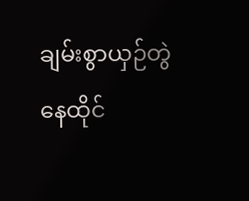ချမ်းစွာယှဉ်တွဲနေထိုင်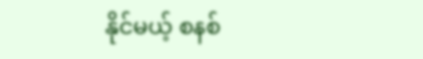နိုင်မယ့် စနစ်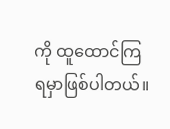ကို ထူထောင်ကြရမှာဖြစ်ပါတယ်။